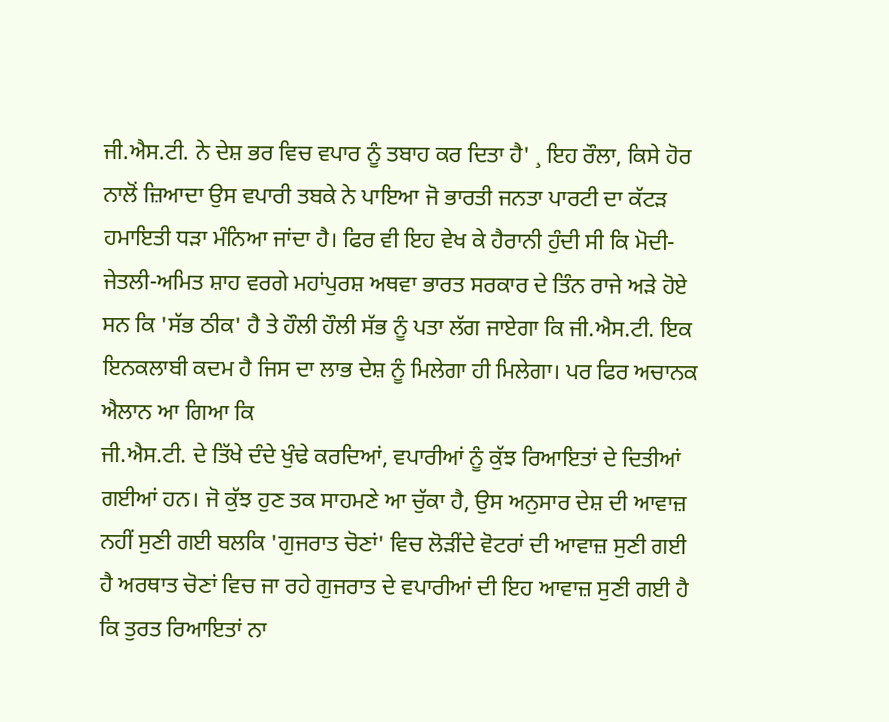ਜੀ.ਐਸ.ਟੀ. ਨੇ ਦੇਸ਼ ਭਰ ਵਿਚ ਵਪਾਰ ਨੂੰ ਤਬਾਹ ਕਰ ਦਿਤਾ ਹੈ' ¸ ਇਹ ਰੌਲਾ, ਕਿਸੇ ਹੋਰ ਨਾਲੋਂ ਜ਼ਿਆਦਾ ਉਸ ਵਪਾਰੀ ਤਬਕੇ ਨੇ ਪਾਇਆ ਜੋ ਭਾਰਤੀ ਜਨਤਾ ਪਾਰਟੀ ਦਾ ਕੱਟੜ ਹਮਾਇਤੀ ਧੜਾ ਮੰਨਿਆ ਜਾਂਦਾ ਹੈ। ਫਿਰ ਵੀ ਇਹ ਵੇਖ ਕੇ ਹੈਰਾਨੀ ਹੁੰਦੀ ਸੀ ਕਿ ਮੋਦੀ-ਜੇਤਲੀ-ਅਮਿਤ ਸ਼ਾਹ ਵਰਗੇ ਮਹਾਂਪੁਰਸ਼ ਅਥਵਾ ਭਾਰਤ ਸਰਕਾਰ ਦੇ ਤਿੰਨ ਰਾਜੇ ਅੜੇ ਹੋਏ ਸਨ ਕਿ 'ਸੱਭ ਠੀਕ' ਹੈ ਤੇ ਹੌਲੀ ਹੌਲੀ ਸੱਭ ਨੂੰ ਪਤਾ ਲੱਗ ਜਾਏਗਾ ਕਿ ਜੀ.ਐਸ.ਟੀ. ਇਕ ਇਨਕਲਾਬੀ ਕਦਮ ਹੈ ਜਿਸ ਦਾ ਲਾਭ ਦੇਸ਼ ਨੂੰ ਮਿਲੇਗਾ ਹੀ ਮਿਲੇਗਾ। ਪਰ ਫਿਰ ਅਚਾਨਕ ਐਲਾਨ ਆ ਗਿਆ ਕਿ
ਜੀ.ਐਸ.ਟੀ. ਦੇ ਤਿੱਖੇ ਦੰਦੇ ਖੁੰਢੇ ਕਰਦਿਆਂ, ਵਪਾਰੀਆਂ ਨੂੰ ਕੁੱਝ ਰਿਆਇਤਾਂ ਦੇ ਦਿਤੀਆਂ ਗਈਆਂ ਹਨ। ਜੋ ਕੁੱਝ ਹੁਣ ਤਕ ਸਾਹਮਣੇ ਆ ਚੁੱਕਾ ਹੈ, ਉਸ ਅਨੁਸਾਰ ਦੇਸ਼ ਦੀ ਆਵਾਜ਼ ਨਹੀਂ ਸੁਣੀ ਗਈ ਬਲਕਿ 'ਗੁਜਰਾਤ ਚੋਣਾਂ' ਵਿਚ ਲੋੜੀਂਦੇ ਵੋਟਰਾਂ ਦੀ ਆਵਾਜ਼ ਸੁਣੀ ਗਈ ਹੈ ਅਰਥਾਤ ਚੋਣਾਂ ਵਿਚ ਜਾ ਰਹੇ ਗੁਜਰਾਤ ਦੇ ਵਪਾਰੀਆਂ ਦੀ ਇਹ ਆਵਾਜ਼ ਸੁਣੀ ਗਈ ਹੈ ਕਿ ਤੁਰਤ ਰਿਆਇਤਾਂ ਨਾ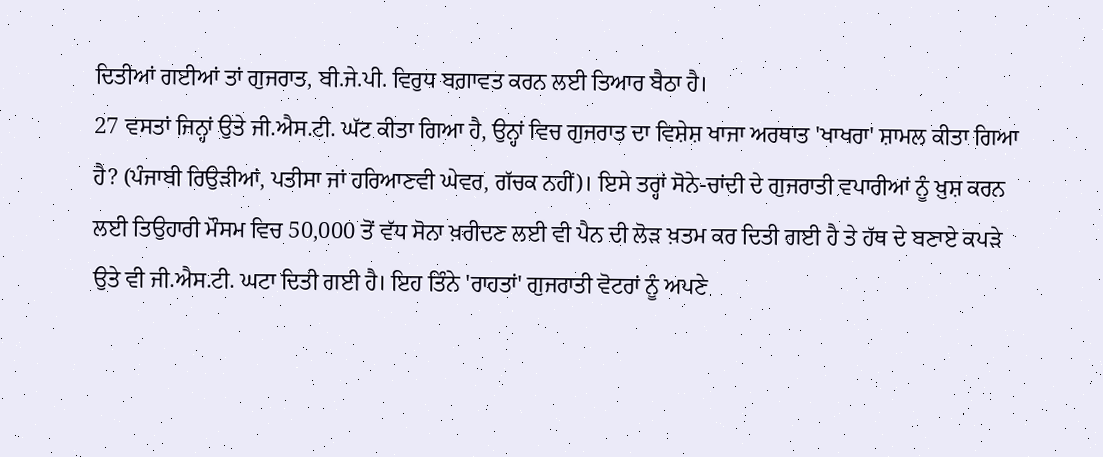ਦਿਤੀਆਂ ਗਈਆਂ ਤਾਂ ਗੁਜਰਾਤ, ਬੀ.ਜੇ.ਪੀ. ਵਿਰੁਧ ਬਗ਼ਾਵਤ ਕਰਨ ਲਈ ਤਿਆਰ ਬੈਠਾ ਹੈ।
27 ਵਸਤਾਂ ਜਿਨ੍ਹਾਂ ਉਤੇ ਜੀ.ਐਸ.ਟੀ. ਘੱਟ ਕੀਤਾ ਗਿਆ ਹੈ, ਉਨ੍ਹਾਂ ਵਿਚ ਗੁਜਰਾਤ ਦਾ ਵਿਸ਼ੇਸ਼ ਖਾਜਾ ਅਰਥਾਤ 'ਖਾਖਰਾ' ਸ਼ਾਮਲ ਕੀਤਾ ਗਿਆ ਹੈ? (ਪੰਜਾਬੀ ਰਿਉੜੀਆਂ, ਪਤੀਸਾ ਜਾਂ ਹਰਿਆਣਵੀ ਘੇਵਰ, ਗੱਚਕ ਨਹੀਂ)। ਇਸੇ ਤਰ੍ਹਾਂ ਸੋਨੇ-ਚਾਂਦੀ ਦੇ ਗੁਜਰਾਤੀ ਵਪਾਰੀਆਂ ਨੂੰ ਖ਼ੁਸ਼ ਕਰਨ ਲਈ ਤਿਉਹਾਰੀ ਮੌਸਮ ਵਿਚ 50,000 ਤੋਂ ਵੱਧ ਸੋਨਾ ਖ਼ਰੀਦਣ ਲਈ ਵੀ ਪੈਨ ਦੀ ਲੋੜ ਖ਼ਤਮ ਕਰ ਦਿਤੀ ਗਈ ਹੈ ਤੇ ਹੱਥ ਦੇ ਬਣਾਏ ਕਪੜੇ ਉਤੇ ਵੀ ਜੀ.ਐਸ.ਟੀ. ਘਟਾ ਦਿਤੀ ਗਈ ਹੈ। ਇਹ ਤਿੰਨੇ 'ਰਾਹਤਾਂ' ਗੁਜਰਾਤੀ ਵੋਟਰਾਂ ਨੂੰ ਅਪਣੇ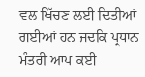ਵਲ ਖਿੱਚਣ ਲਈ ਦਿਤੀਆਂ ਗਈਆਂ ਹਨ ਜਦਕਿ ਪ੍ਰਧਾਨ ਮੰਤਰੀ ਆਪ ਕਈ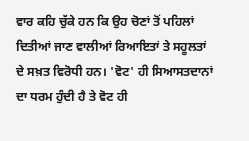ਵਾਰ ਕਹਿ ਚੁੱਕੇ ਹਨ ਕਿ ਉਹ ਚੋਣਾਂ ਤੋਂ ਪਹਿਲਾਂ ਦਿਤੀਆਂ ਜਾਣ ਵਾਲੀਆਂ ਰਿਆਇਤਾਂ ਤੇ ਸਹੂਲਤਾਂ ਦੇ ਸਖ਼ਤ ਵਿਰੋਧੀ ਹਨ। 'ਵੋਟ' ਹੀ ਸਿਆਸਤਦਾਨਾਂ ਦਾ ਧਰਮ ਹੁੰਦੀ ਹੈ ਤੇ ਵੋਟ ਹੀ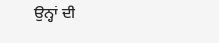ਉਨ੍ਹਾਂ ਦੀ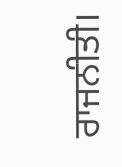ਰਾਜਨੀਤੀ।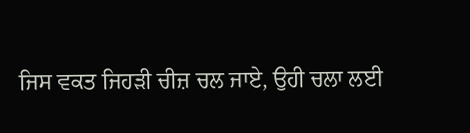ਜਿਸ ਵਕਤ ਜਿਹੜੀ ਚੀਜ਼ ਚਲ ਜਾਏ, ਉਹੀ ਚਲਾ ਲਈ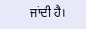ਜਾਂਦੀ ਹੈ।